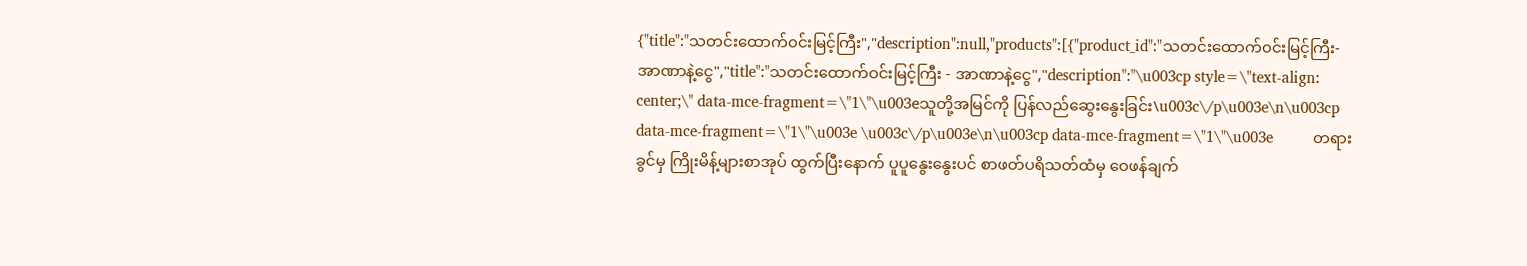{"title":"သတင်းထောက်၀င်းမြင့်ကြီး","description":null,"products":[{"product_id":"သတင်းထောက်၀င်းမြင့်ကြီး-အာဏာနဲ့ငွေ","title":"သတင်းထောက်ဝင်းမြင့်ကြီး - အာဏာနဲ့ငွေ","description":"\u003cp style=\"text-align: center;\" data-mce-fragment=\"1\"\u003eသူတို့အမြင်ကို ပြန်လည်ဆွေးနွေးခြင်း\u003c\/p\u003e\n\u003cp data-mce-fragment=\"1\"\u003e \u003c\/p\u003e\n\u003cp data-mce-fragment=\"1\"\u003e          တရားခွင်မှ ကြိုးမိန့်များစာအုပ် ထွက်ပြီးနောက် ပူပူနွေးနွေးပင် စာဖတ်ပရိသတ်ထံမှ ဝေဖန်ချက်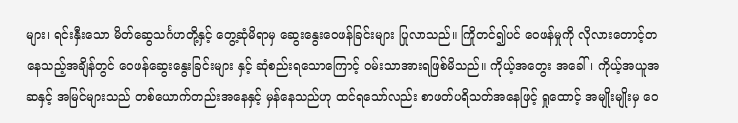များ၊ ရင်းနှီးသော မိတ်ဆွေသင်္ဂဟတို့နှင့် တွေ့ဆုံမိရာမှ ဆွေးနွေးဝေဖန်ခြင်းများ ပြုလာသည်။ ကြိုတင်၍ပင် ဝေဖန်မှုကို လိုလားတောင့်တနေသည့်အချိန်တွင် ဝေဖန်ဆွေးနွေးခြင်းများ နှင့် ဆုံစည်းရသောကြောင့် ဝမ်းသာအားရဖြစ်မိသည်။ ကိုယ့်အတွေး အခေါ်၊ ကိုယ့်အယူအဆနှင့် အမြင်များသည် တစ်ယောက်တည်းအနေနှင့် မှန်နေသည်ဟု ထင်ရသော်လည်း စာဖတ်ပရိသတ်အနေဖြင့် ရှုထောင့် အမျိုးမျိုးမှ ဝေ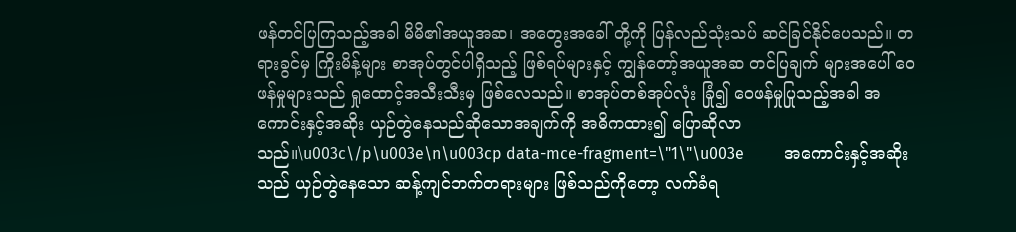ဖန်တင်ပြကြသည့်အခါ မိမိ၏အယူအဆ၊ အတွေးအခေါ် တို့ကို ပြန်လည်သုံးသပ် ဆင်ခြင်နိုင်ပေသည်။ တရားခွင်မှ ကြိုးမိန့်များ စာအုပ်တွင်ပါရှိသည့် ဖြစ်ရပ်များနှင့် ကျွန်တော့်အယူအဆ တင်ပြချက် များအပေါ် ဝေဖန်မှုများသည် ရှုထောင့်အသီးသီးမှ ဖြစ်လေသည်။ စာအုပ်တစ်အုပ်လုံး ခြုံ၍ ဝေဖန်မှုပြုသည့်အခါ အကောင်းနှင့်အဆိုး ယှဉ်တွဲနေသည်ဆိုသောအချက်ကို အဓိကထား၍ ပြောဆိုလာသည်။\u003c\/p\u003e\n\u003cp data-mce-fragment=\"1\"\u003e          အကောင်းနှင့်အဆိုးသည် ယှဉ်တွဲနေသော ဆန့်ကျင်ဘက်တရားများ ဖြစ်သည်ကိုတော့ လက်ခံရ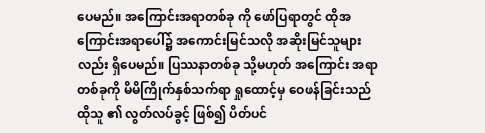ပေမည်။ အကြောင်းအရာတစ်ခု ကို ဖော်ပြရာတွင် ထိုအကြောင်းအရာပေါ်၌ အကောင်းမြင်သလို အဆိုးမြင်သူများလည်း ရှိပေမည်။ ပြဿနာတစ်ခု သို့မဟုတ် အကြောင်း အရာတစ်ခုကို မိမိကြိုက်နှစ်သက်ရာ ရှုထောင့်မှ ဝေဖန်ခြင်းသည် ထိုသူ ၏ လွတ်လပ်ခွင့် ဖြစ်၍ ပိတ်ပင်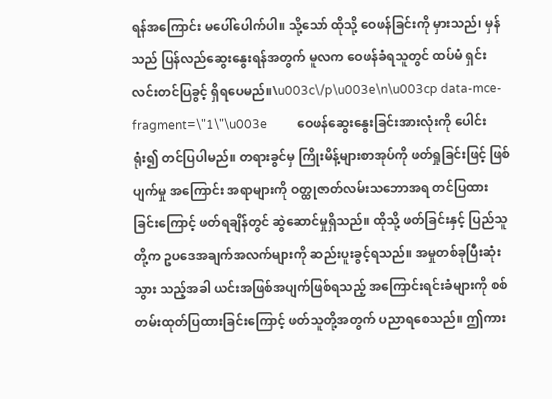ရန်အကြောင်း မပေါ်ပေါက်ပါ။ သို့သော် ထိုသို့ ဝေဖန်ခြင်းကို မှားသည်၊ မှန်သည် ပြန်လည်ဆွေးနွေးရန်အတွက် မူလက ဝေဖန်ခံရသူတွင် ထပ်မံ ရှင်းလင်းတင်ပြခွင့် ရှိရပေမည်။\u003c\/p\u003e\n\u003cp data-mce-fragment=\"1\"\u003e          ဝေဖန်ဆွေးနွေးခြင်းအားလုံးကို ပေါင်းရုံး၍ တင်ပြပါမည်။ တရားခွင်မှ ကြိုးမိန့်များစာအုပ်ကို ဖတ်ရှုခြင်းဖြင့် ဖြစ်ပျက်မှု အကြောင်း အရာများကို ဝတ္ထုဇာတ်လမ်းသဘောအရ တင်ပြထားခြင်းကြောင့် ဖတ်ရချိန်တွင် ဆွဲဆောင်မှုရှိသည်။ ထိုသို့ ဖတ်ခြင်းနှင့် ပြည်သူတို့က ဥပဒေအချက်အလက်များကို ဆည်းပူးခွင့်ရသည်။ အမှုတစ်ခုပြီးဆုံးသွား သည့်အခါ ယင်းအဖြစ်အပျက်ဖြစ်ရသည့် အကြောင်းရင်းခံများကို စစ်တမ်းထုတ်ပြထားခြင်းကြောင့် ဖတ်သူတို့အတွက် ပညာရစေသည်။ ဤကား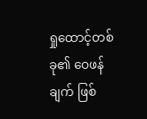ရှုထောင့်တစ်ခု၏ ဝေဖန်ချက် ဖြစ်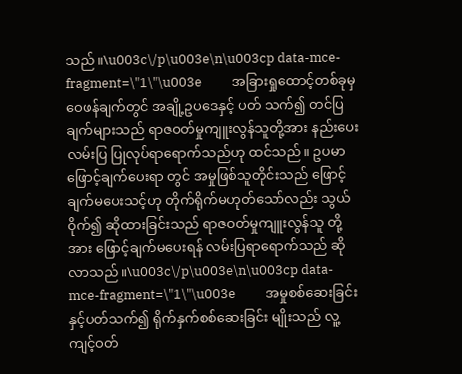သည်။\u003c\/p\u003e\n\u003cp data-mce-fragment=\"1\"\u003e          အခြားရှုထောင့်တစ်ခုမှ ဝေဖန်ချက်တွင် အချို့ဥပဒေနှင့် ပတ် သက်၍ တင်ပြချက်များသည် ရာဇဝတ်မှုကျူးလွန်သူတို့အား နည်းပေး လမ်းပြ ပြုလုပ်ရာရောက်သည်ဟု ထင်သည်။ ဥပမာ ဖြောင့်ချက်ပေးရာ တွင် အမှုဖြစ်သူတိုင်းသည် ဖြောင့်ချက်မပေးသင့်ဟု တိုက်ရိုက်မဟုတ်သော်လည်း သွယ်ဝိုက်၍ ဆိုထားခြင်းသည် ရာဇဝတ်မှုကျူးလွန်သူ တို့အား ဖြောင့်ချက်မပေးရန် လမ်းပြရာရောက်သည် ဆိုလာသည်။\u003c\/p\u003e\n\u003cp data-mce-fragment=\"1\"\u003e          အမှုစစ်ဆေးခြင်းနှင့်ပတ်သက်၍ ရိုက်နှက်စစ်ဆေးခြင်း မျိုးသည် လူ့ကျင့်ဝတ်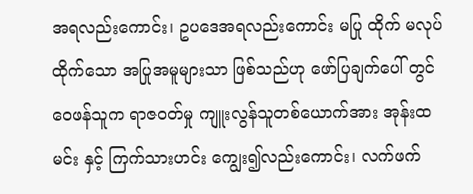အရလည်းကောင်း၊ ဥပဒေအရလည်းကောင်း မပြု ထိုက် မလုပ်ထိုက်သော အပြုအမူများသာ ဖြစ်သည်ဟု ဖော်ပြချက်ပေါ် တွင် ဝေဖန်သူက ရာဇဝတ်မှု ကျူးလွန်သူတစ်ယောက်အား အုန်းထမင်း နှင့် ကြက်သားဟင်း ကျွေး၍လည်းကောင်း၊ လက်ဖက်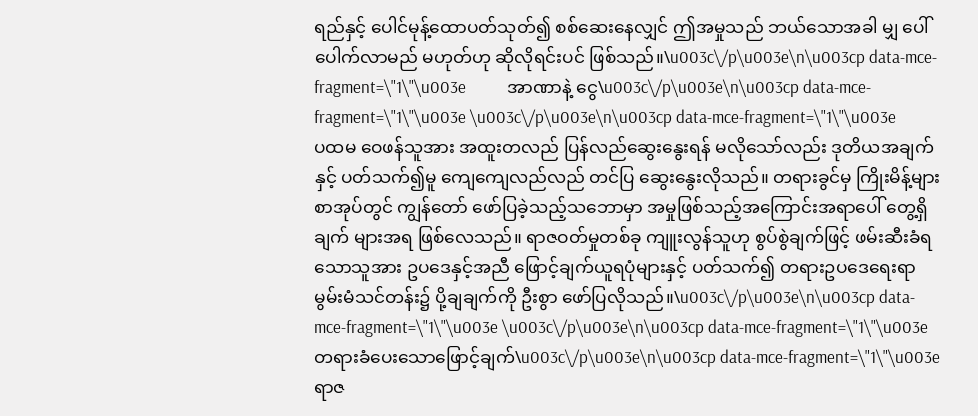ရည်နှင့် ပေါင်မုန့်ထောပတ်သုတ်၍ စစ်ဆေးနေလျှင် ဤအမှုသည် ဘယ်သောအခါ မျှ ပေါ်ပေါက်လာမည် မဟုတ်ဟု ဆိုလိုရင်းပင် ဖြစ်သည်။\u003c\/p\u003e\n\u003cp data-mce-fragment=\"1\"\u003e          အာဏာနဲ့ ငွေ\u003c\/p\u003e\n\u003cp data-mce-fragment=\"1\"\u003e \u003c\/p\u003e\n\u003cp data-mce-fragment=\"1\"\u003e          ပထမ ဝေဖန်သူအား အထူးတလည် ပြန်လည်ဆွေးနွေးရန် မလိုသော်လည်း ဒုတိယအချက်နှင့် ပတ်သက်၍မူ ကျေကျေလည်လည် တင်ပြ ဆွေးနွေးလိုသည်။ တရားခွင်မှ ကြိုးမိန့်များစာအုပ်တွင် ကျွန်တော် ဖော်ပြခဲ့သည့်သဘောမှာ အမှုဖြစ်သည့်အကြောင်းအရာပေါ် တွေ့ရှိချက် များအရ ဖြစ်လေသည်။ ရာဇဝတ်မှုတစ်ခု ကျူးလွန်သူဟု စွပ်စွဲချက်ဖြင့် ဖမ်းဆီးခံရသောသူအား ဥပဒေနှင့်အညီ ဖြောင့်ချက်ယူရပုံများနှင့် ပတ်သက်၍ တရားဥပဒေရေးရာ မွမ်းမံသင်တန်း၌ ပို့ချချက်ကို ဦးစွာ ဖော်ပြလိုသည်။\u003c\/p\u003e\n\u003cp data-mce-fragment=\"1\"\u003e \u003c\/p\u003e\n\u003cp data-mce-fragment=\"1\"\u003eတရားခံပေးသောဖြောင့်ချက်\u003c\/p\u003e\n\u003cp data-mce-fragment=\"1\"\u003e           ရာဇ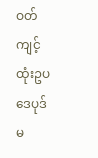ဝတ်ကျင့်ထုံးဥပဒေပုဒ်မ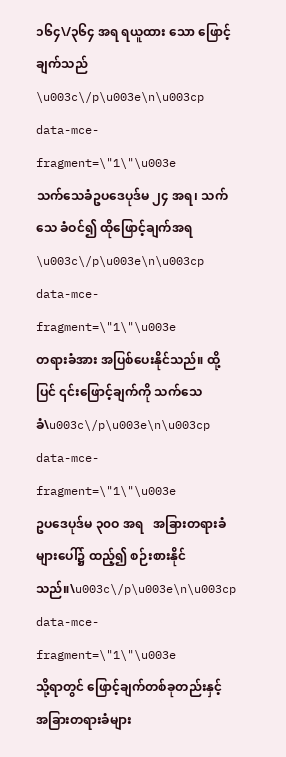၁၆၄\/၃၆၄ အရ ရယူထား သော ဖြောင့်ချက်သည် \u003c\/p\u003e\n\u003cp data-mce-fragment=\"1\"\u003e           သက်သေခံဥပဒေပုဒ်မ ၂၄ အရ၊ သက်သေ ခံဝင်၍ ထိုဖြောင့်ချက်အရ \u003c\/p\u003e\n\u003cp data-mce-fragment=\"1\"\u003e           တရားခံအား အပြစ်ပေးနိုင်သည်။ ထို့ပြင် ၎င်းဖြောင့်ချက်ကို သက်သေခံ\u003c\/p\u003e\n\u003cp data-mce-fragment=\"1\"\u003e           ဥပဒေပုဒ်မ ၃၀ဝ အရ   အခြားတရားခံများပေါ်၌ ထည့်၍ စဉ်းစားနိုင်သည်။\u003c\/p\u003e\n\u003cp data-mce-fragment=\"1\"\u003e           သို့ရာတွင် ဖြောင့်ချက်တစ်ခုတည်းနှင့် အခြားတရားခံများ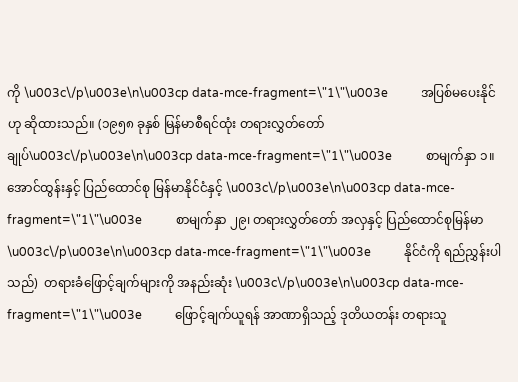ကို \u003c\/p\u003e\n\u003cp data-mce-fragment=\"1\"\u003e           အပြစ်မပေးနိုင်ဟု ဆိုထားသည်။ (၁၉၅၈ ခုနှစ် မြန်မာစီရင်ထုံး တရားလွှတ်တော်ချုပ်\u003c\/p\u003e\n\u003cp data-mce-fragment=\"1\"\u003e           စာမျက်နှာ ၁။ အောင်ထွန်းနှင့် ပြည်ထောင်စု မြန်မာနိုင်ငံနှင့် \u003c\/p\u003e\n\u003cp data-mce-fragment=\"1\"\u003e           စာမျက်နှာ ၂၉၊ တရားလွှတ်တော် အလှနှင့် ပြည်ထောင်စုမြန်မာ \u003c\/p\u003e\n\u003cp data-mce-fragment=\"1\"\u003e           နိုင်ငံကို ရည်ညွှန်းပါသည်)  တရားခံဖြောင့်ချက်များကို အနည်းဆုံး \u003c\/p\u003e\n\u003cp data-mce-fragment=\"1\"\u003e           ဖြောင့်ချက်ယူရန် အာဏာရှိသည့် ဒုတိယတန်း တရားသူ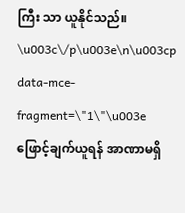ကြီး သာ ယူနိုင်သည်။ \u003c\/p\u003e\n\u003cp data-mce-fragment=\"1\"\u003e           ဖြောင့်ချက်ယူရန် အာဏာမရှိ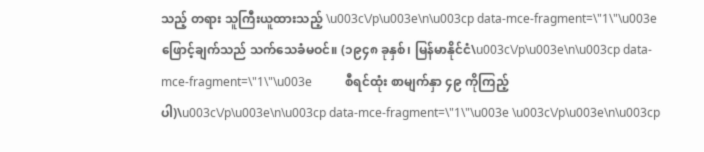သည့် တရား သူကြီးယူထားသည့် \u003c\/p\u003e\n\u003cp data-mce-fragment=\"1\"\u003e           ဖြောင့်ချက်သည် သက်သေခံမဝင်။ (၁၉၄၈ ခုနှစ်၊ မြန်မာနိုင်ငံ\u003c\/p\u003e\n\u003cp data-mce-fragment=\"1\"\u003e           စီရင်ထုံး စာမျက်နှာ ၄၉ ကိုကြည့်ပါ)\u003c\/p\u003e\n\u003cp data-mce-fragment=\"1\"\u003e \u003c\/p\u003e\n\u003cp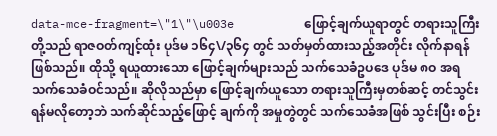data-mce-fragment=\"1\"\u003e          ဖြောင့်ချက်ယူရာတွင် တရားသူကြီးတို့သည် ရာဇဝတ်ကျင့်ထုံး ပုဒ်မ ၁၆၄\/၃၆၄ တွင် သတ်မှတ်ထားသည့်အတိုင်း လိုက်နာရန်ဖြစ်သည်။ ထိုသို့ ရယူထားသော ဖြောင့်ချက်များသည် သက်သေခံဥပဒေ ပုဒ်မ ၈ဝ အရ သက်သေခံဝင်သည်။ ဆိုလိုသည်မှာ ဖြောင့်ချက်ယူသော တရားသူကြီးမှတစ်ဆင့် တင်သွင်းရန်မလိုတော့ဘဲ သက်ဆိုင်သည့်ဖြောင့် ချက်ကို အမှုတွဲတွင် သက်သေခံအဖြစ် သွင်းပြီး စဉ်း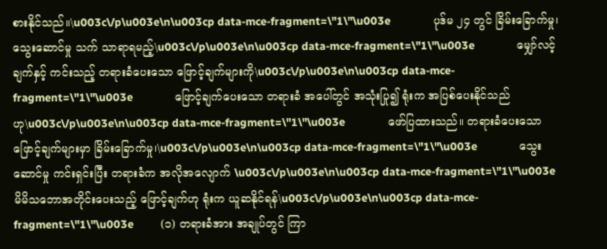စားနိုင်သည်။\u003c\/p\u003e\n\u003cp data-mce-fragment=\"1\"\u003e              ပုဒ်မ ၂၄ တွင် ခြိမ်းခြောက်မှု၊ သွေးဆောင်မှု သက် သာရာရမည့်\u003c\/p\u003e\n\u003cp data-mce-fragment=\"1\"\u003e              မျှော်လင့်ချက်နှင့် ကင်းသည့် တရားခံပေးသော ဖြောင့်ချက်များကို\u003c\/p\u003e\n\u003cp data-mce-fragment=\"1\"\u003e              ဖြောင့်ချက်ပေးသော တရားခံ အပေါ်တွင် အသုံးပြု၍ ရုံးက အပြစ်ပေးနိုင်သည်ဟု\u003c\/p\u003e\n\u003cp data-mce-fragment=\"1\"\u003e              ဖော်ပြထားသည်။ တရားခံပေးသော ဖြောင့်ချက်များမှာ ခြိမ်းခြောက်မှု၊\u003c\/p\u003e\n\u003cp data-mce-fragment=\"1\"\u003e              သွေးဆောင်မှု ကင်းရှင်းပြီး တရားခံက အလိုအလျောက် \u003c\/p\u003e\n\u003cp data-mce-fragment=\"1\"\u003e              မိမိသဘောအတိုင်းပေးသည့် ဖြောင့်ချက်ဟု ရုံးက ယူဆနိုင်ရန်\u003c\/p\u003e\n\u003cp data-mce-fragment=\"1\"\u003e         (၁) တရားခံအား အချုပ်တွင် ကြာ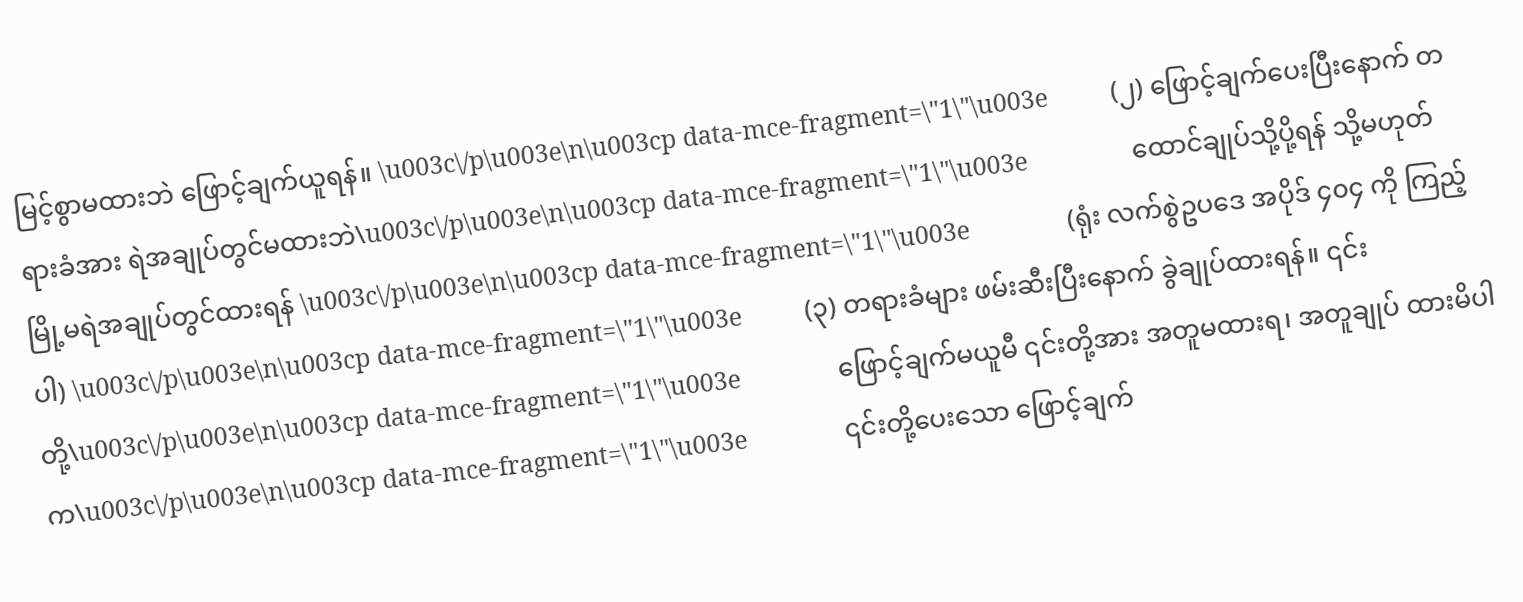မြင့်စွာမထားဘဲ ဖြောင့်ချက်ယူရန်။ \u003c\/p\u003e\n\u003cp data-mce-fragment=\"1\"\u003e         (၂) ဖြောင့်ချက်ပေးပြီးနောက် တရားခံအား ရဲအချုပ်တွင်မထားဘဲ\u003c\/p\u003e\n\u003cp data-mce-fragment=\"1\"\u003e               ထောင်ချုပ်သို့ပို့ရန် သို့မဟုတ် မြို့မရဲအချုပ်တွင်ထားရန် \u003c\/p\u003e\n\u003cp data-mce-fragment=\"1\"\u003e              (ရုံး လက်စွဲဥပဒေ အပိုဒ် ၄၀၄ ကို ကြည့်ပါ) \u003c\/p\u003e\n\u003cp data-mce-fragment=\"1\"\u003e         (၃) တရားခံများ ဖမ်းဆီးပြီးနောက် ခွဲချုပ်ထားရန်။ ၎င်းတို့\u003c\/p\u003e\n\u003cp data-mce-fragment=\"1\"\u003e              ဖြောင့်ချက်မယူမီ ၎င်းတို့အား အတူမထားရ၊ အတူချုပ် ထားမိပါက\u003c\/p\u003e\n\u003cp data-mce-fragment=\"1\"\u003e              ၎င်းတို့ပေးသော ဖြောင့်ချက်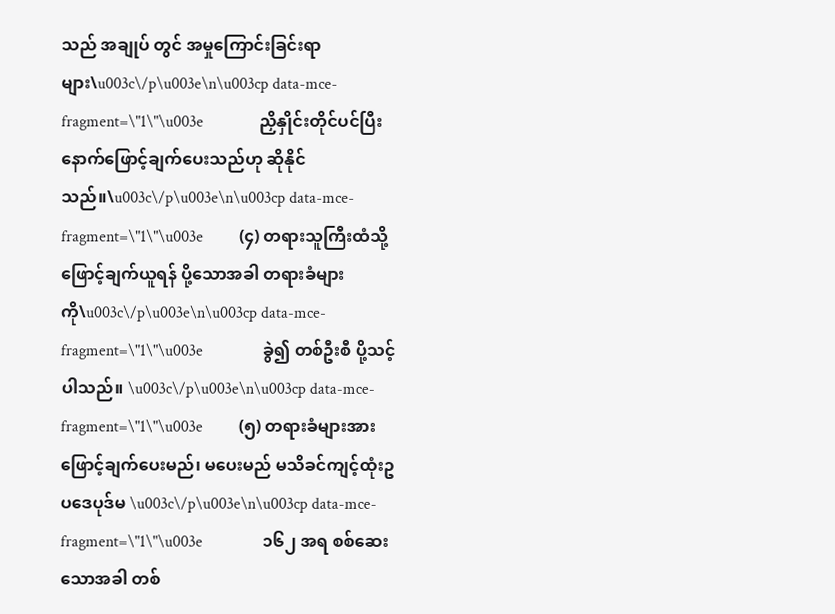သည် အချုပ် တွင် အမှုကြောင်းခြင်းရာများ\u003c\/p\u003e\n\u003cp data-mce-fragment=\"1\"\u003e              ညှိနှိုင်းတိုင်ပင်ပြီးနောက်ဖြောင့်ချက်ပေးသည်ဟု ဆိုနိုင်သည်။\u003c\/p\u003e\n\u003cp data-mce-fragment=\"1\"\u003e         (၄) တရားသူကြီးထံသို့ ဖြောင့်ချက်ယူရန် ပို့သောအခါ တရားခံများကို\u003c\/p\u003e\n\u003cp data-mce-fragment=\"1\"\u003e               ခွဲ၍ တစ်ဦးစီ ပို့သင့်ပါသည်။ \u003c\/p\u003e\n\u003cp data-mce-fragment=\"1\"\u003e         (၅) တရားခံများအား ဖြောင့်ချက်ပေးမည်၊ မပေးမည် မသိခင်ကျင့်ထုံးဥပဒေပုဒ်မ \u003c\/p\u003e\n\u003cp data-mce-fragment=\"1\"\u003e               ၁၆၂ အရ စစ်ဆေးသောအခါ တစ်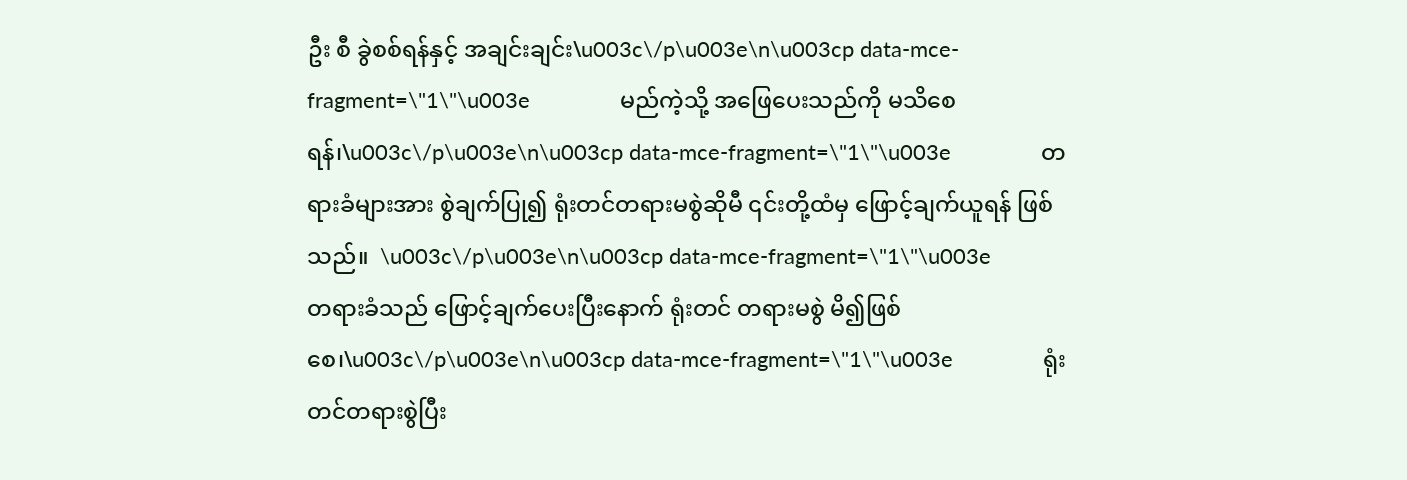ဦး စီ ခွဲစစ်ရန်နှင့် အချင်းချင်း\u003c\/p\u003e\n\u003cp data-mce-fragment=\"1\"\u003e               မည်ကဲ့သို့ အဖြေပေးသည်ကို မသိစေရန်၊\u003c\/p\u003e\n\u003cp data-mce-fragment=\"1\"\u003e               တရားခံများအား စွဲချက်ပြု၍ ရုံးတင်တရားမစွဲဆိုမီ ၎င်းတို့ထံမှ ဖြောင့်ချက်ယူရန် ဖြစ်သည်။  \u003c\/p\u003e\n\u003cp data-mce-fragment=\"1\"\u003e               တရားခံသည် ဖြောင့်ချက်ပေးပြီးနောက် ရုံးတင် တရားမစွဲ မိ၍ဖြစ်စေ၊\u003c\/p\u003e\n\u003cp data-mce-fragment=\"1\"\u003e               ရုံးတင်တရားစွဲပြီး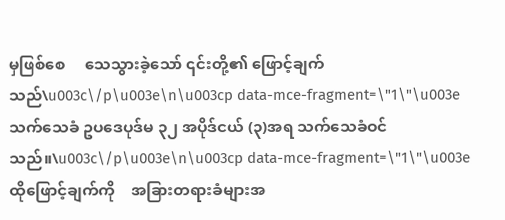မှဖြစ်စေ     သေသွားခဲ့သော် ၎င်းတို့၏ ဖြောင့်ချက်သည်\u003c\/p\u003e\n\u003cp data-mce-fragment=\"1\"\u003e               သက်သေခံ ဥပဒေပုဒ်မ ၃၂ အပိုဒ်ငယ် (၃)အရ သက်သေခံဝင်သည်။\u003c\/p\u003e\n\u003cp data-mce-fragment=\"1\"\u003e               ထိုဖြောင့်ချက်ကို    အခြားတရားခံများအ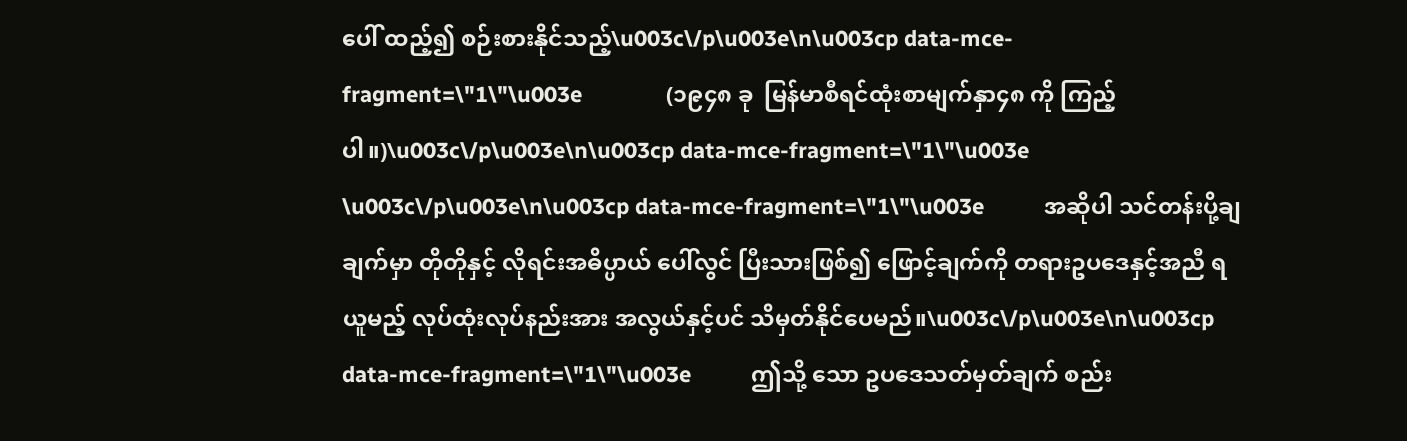ပေါ် ထည့်၍ စဉ်းစားနိုင်သည့်\u003c\/p\u003e\n\u003cp data-mce-fragment=\"1\"\u003e              (၁၉၄၈ ခု  မြန်မာစီရင်ထုံးစာမျက်နှာ၄၈ ကို ကြည့်ပါ။)\u003c\/p\u003e\n\u003cp data-mce-fragment=\"1\"\u003e \u003c\/p\u003e\n\u003cp data-mce-fragment=\"1\"\u003e          အဆိုပါ သင်တန်းပို့ချချက်မှာ တိုတိုနှင့် လိုရင်းအဓိပ္ပာယ် ပေါ်လွင် ပြီးသားဖြစ်၍ ဖြောင့်ချက်ကို တရားဥပဒေနှင့်အညီ ရယူမည့် လုပ်ထုံးလုပ်နည်းအား အလွယ်နှင့်ပင် သိမှတ်နိုင်ပေမည်။\u003c\/p\u003e\n\u003cp data-mce-fragment=\"1\"\u003e          ဤသို့ သော ဥပဒေသတ်မှတ်ချက် စည်း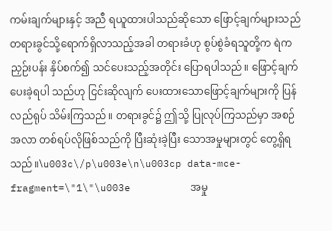ကမ်းချက်များနှင့် အညီ ရယူထားပါသည်ဆိုသော ဖြောင့်ချက်များသည် တရားခွင်သို့ရောက်ရှိလာသည့်အခါ တရားခံဟု စွပ်စွဲခံရသူတို့က ရဲက ညှဉ်းပန်း နှိပ်စက်၍ သင်ပေးသည့်အတိုင်း ပြောရပါသည်။ ဖြောင့်ချက်ပေးခဲ့ရပါ သည်ဟု ငြင်းဆိုလျက် ပေးထားသောဖြောင့်ချက်များကို ပြန်လည်ရုပ် သိမ်းကြသည်။ တရားခွင်၌ ဤသို့ ပြုလုပ်ကြသည်မှာ အစဉ်အလာ တစ်ရပ်လိုဖြစ်သည်ကို ပြီးဆုံးခဲ့ပြီး သောအမှုများတွင် တွေ့ရှိရသည်။\u003c\/p\u003e\n\u003cp data-mce-fragment=\"1\"\u003e          အမှု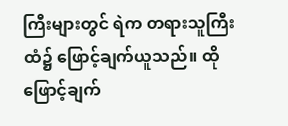ကြီးများတွင် ရဲက တရားသူကြီးထံ၌ ဖြောင့်ချက်ယူသည်။ ထိုဖြောင့်ချက်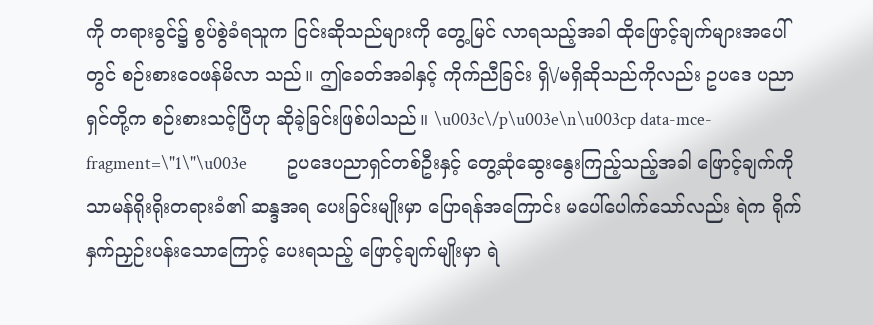ကို တရားခွင်၌ စွပ်စွဲခံရသူက ငြင်းဆိုသည်များကို တွေ့မြင် လာရသည့်အခါ ထိုဖြောင့်ချက်များအပေါ်တွင် စဉ်းစားဝေဖန်မိလာ သည်။ ဤခေတ်အခါနှင့် ကိုက်ညီခြင်း ရှိ\/မရှိဆိုသည်ကိုလည်း ဥပဒေ ပညာရှင်တို့က စဉ်းစားသင့်ပြီဟု ဆိုခဲ့ခြင်းဖြစ်ပါသည်။ \u003c\/p\u003e\n\u003cp data-mce-fragment=\"1\"\u003e          ဥပဒေပညာရှင်တစ်ဦးနှင့် တွေ့ဆုံဆွေးနွေးကြည့်သည့်အခါ ဖြောင့်ချက်ကို သာမန်ရိုးရိုးတရားခံ၏ ဆန္ဒအရ ပေးခြင်းမျိုးမှာ ပြောရန်အကြောင်း မပေါ်ပေါက်သော်လည်း ရဲက ရိုက်နှက်ညှဉ်းပန်းသောကြောင့် ပေးရသည့် ဖြောင့်ချက်မျိုးမှာ ရဲ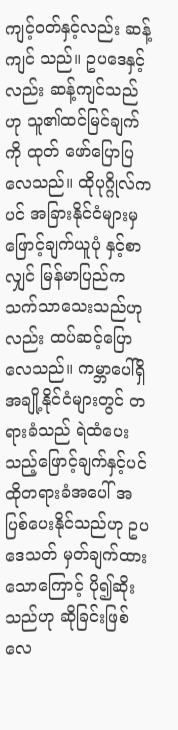ကျင့်ဝတ်နှင့်လည်း ဆန့်ကျင် သည်။ ဥပဒေနှင့်လည်း ဆန့်ကျင်သည်ဟု သူ၏ထင်မြင်ချက်ကို ထုတ် ဖော်ပြောပြလေသည်။ ထိုပုဂ္ဂိုလ်ကပင် အခြားနိုင်ငံများမှ ဖြောင့်ချက်ယူပုံ နှင့်စာလျှင် မြန်မာပြည်က သက်သာသေးသည်ဟုလည်း ထပ်ဆင့်ပြော လေသည်။ ကမ္ဘာပေါ်ရှိ အချို့နိုင်ငံများတွင် တရားခံသည် ရဲထံပေးသည့်ဖြောင့်ချက်နှင့်ပင် ထိုတရားခံအပေါ် အပြစ်ပေးနိုင်သည်ဟု ဥပဒေသတ် မှတ်ချက်ထားသောကြောင့် ပို၍ဆိုးသည်ဟု ဆိုခြင်းဖြစ်လေ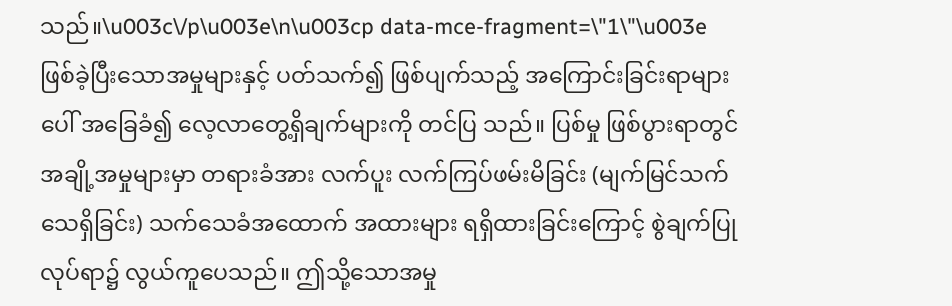သည်။\u003c\/p\u003e\n\u003cp data-mce-fragment=\"1\"\u003e          ဖြစ်ခဲ့ပြီးသောအမှုများနှင့် ပတ်သက်၍ ဖြစ်ပျက်သည့် အကြောင်းခြင်းရာများပေါ် အခြေခံ၍ လေ့လာတွေ့ရှိချက်များကို တင်ပြ သည်။ ပြစ်မှု ဖြစ်ပွားရာတွင် အချို့အမှုများမှာ တရားခံအား လက်ပူး လက်ကြပ်ဖမ်းမိခြင်း (မျက်မြင်သက်သေရှိခြင်း) သက်သေခံအထောက် အထားများ ရရှိထားခြင်းကြောင့် စွဲချက်ပြုလုပ်ရာ၌ လွယ်ကူပေသည်။ ဤသို့သောအမှု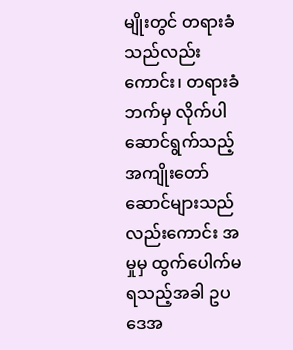မျိုးတွင် တရားခံသည်လည်းကောင်း၊ တရားခံဘက်မှ လိုက်ပါဆောင်ရွက်သည့် အကျိုးတော်ဆောင်များသည်လည်းကောင်း အမှုမှ ထွက်ပေါက်မရသည့်အခါ ဥပဒေအ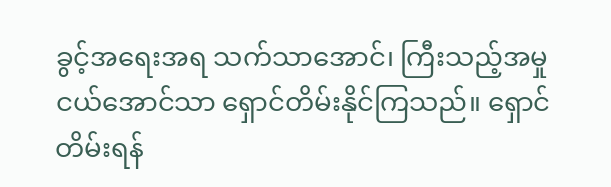ခွင့်အရေးအရ သက်သာအောင်၊ ကြီးသည့်အမှု ငယ်အောင်သာ ရှောင်တိမ်းနိုင်ကြသည်။ ရှောင် တိမ်းရန်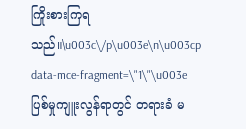ကြိုးစားကြရသည်။\u003c\/p\u003e\n\u003cp data-mce-fragment=\"1\"\u003e          ပြစ်မှုကျူးလွန်ရာတွင် တရားခံ မ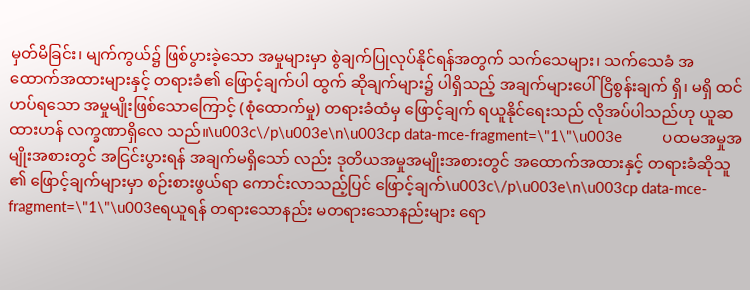မှတ်မိခြင်း၊ မျက်ကွယ်၌ ဖြစ်ပွားခဲ့သော အမှုများမှာ စွဲချက်ပြုလုပ်နိုင်ရန်အတွက် သက်သေများ၊ သက်သေခံ အထောက်အထားများနှင့် တရားခံ၏ ဖြောင့်ချက်ပါ ထွက် ဆိုချက်များ၌ ပါရှိသည့် အချက်များပေါ် ငြိစွန်းချက် ရှိ၊ မရှိ ထင်ဟပ်ရသော အမှုမျိုးဖြစ်သောကြောင့် (စုံထောက်မှု) တရားခံထံမှ ဖြောင့်ချက် ရယူနိုင်ရေးသည် လိုအပ်ပါသည်ဟု ယူဆထားဟန် လက္ခဏာရှိလေ သည်။\u003c\/p\u003e\n\u003cp data-mce-fragment=\"1\"\u003e          ပထမအမှုအမျိုးအစားတွင် အငြင်းပွားရန် အချက်မရှိသော် လည်း ဒုတိယအမှုအမျိုးအစားတွင် အထောက်အထားနှင့် တရားခံဆိုသူ ၏ ဖြောင့်ချက်များမှာ စဉ်းစားဖွယ်ရာ ကောင်းလာသည့်ပြင် ဖြောင့်ချက်\u003c\/p\u003e\n\u003cp data-mce-fragment=\"1\"\u003eရယူရန် တရားသောနည်း မတရားသောနည်းများ ရော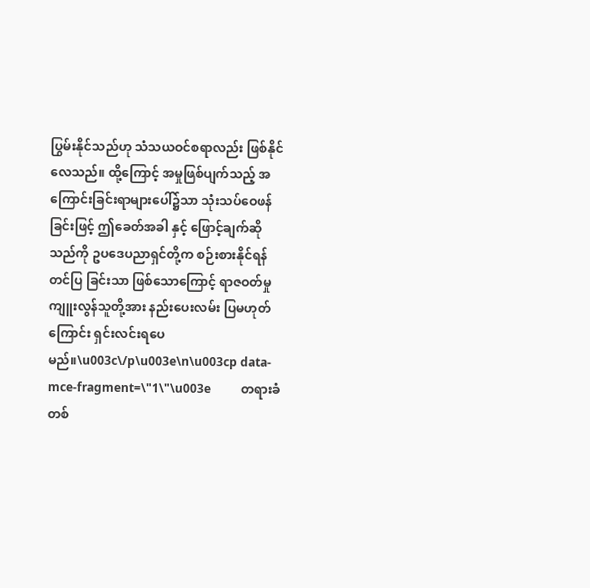ပြွမ်းနိုင်သည်ဟု သံသယဝင်စရာလည်း ဖြစ်နိုင်လေသည်။ ထို့ကြောင့် အမှုဖြစ်ပျက်သည့် အကြောင်းခြင်းရာများပေါ်၌သာ သုံးသပ်ဝေဖန်ခြင်းဖြင့် ဤခေတ်အခါ နှင့် ဖြောင့်ချက်ဆိုသည်ကို ဥပဒေပညာရှင်တို့က စဉ်းစားနိုင်ရန် တင်ပြ ခြင်းသာ ဖြစ်သောကြောင့် ရာဇဝတ်မှုကျူးလွန်သူတို့အား နည်းပေးလမ်း ပြမဟုတ်ကြောင်း ရှင်းလင်းရပေမည်။\u003c\/p\u003e\n\u003cp data-mce-fragment=\"1\"\u003e          တရားခံတစ်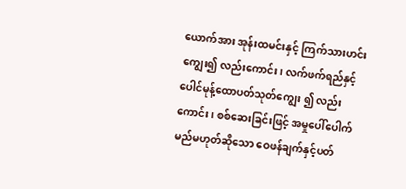ယောက်အား အုန်းထမင်းနှင့် ကြက်သားဟင်း ကျွေး၍ လည်းကောင်း၊ လက်ဖက်ရည်နှင့် ပေါင်မုန့်ထောပတ်သုတ်ကျွေး ၍ လည်းကောင်း၊ စစ်ဆေးခြင်းဖြင့် အမှုပေါ်ပေါက်မည်မဟုတ်ဆိုသော ဝေဖန်ချက်နှင့်ပတ်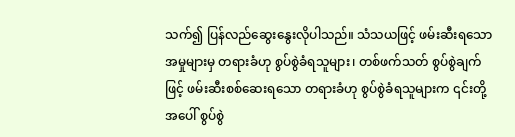သက်၍ ပြန်လည်ဆွေးနွေးလိုပါသည်။ သံသယဖြင့် ဖမ်းဆီးရသော အမှုများမှ တရားခံဟု စွပ်စွဲခံရသူများ၊ တစ်ဖက်သတ် စွပ်စွဲချက်ဖြင့် ဖမ်းဆီးစစ်ဆေးရသော တရားခံဟု စွပ်စွဲခံရသူများက ၎င်းတို့အပေါ် စွပ်စွဲ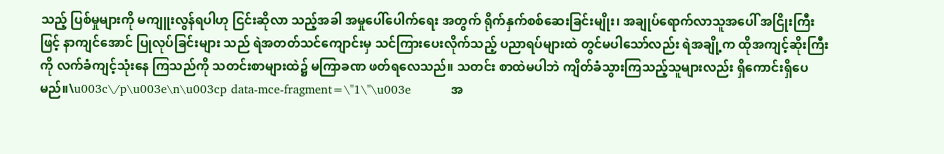သည့် ပြစ်မှုများကို မကျူးလွန်ရပါဟု ငြင်းဆိုလာ သည့်အခါ အမှုပေါ်ပေါက်ရေး အတွက် ရိုက်နှက်စစ်ဆေးခြင်းမျိုး၊ အချုပ်ရောက်လာသူအပေါ် အငြိုးကြီးဖြင့် နာကျင်အောင် ပြုလုပ်ခြင်းများ သည် ရဲအတတ်သင်ကျောင်းမှ သင်ကြားပေးလိုက်သည့် ပညာရပ်များထဲ တွင်မပါသော်လည်း ရဲအချို့က ထိုအကျင့်ဆိုးကြီးကို လက်ခံကျင့်သုံးနေ ကြသည်ကို သတင်းစာများထဲ၌ မကြာခဏ ဖတ်ရလေသည်။ သတင်း စာထဲမပါဘဲ ကျိတ်ခံသွားကြသည့်သူများလည်း ရှိကောင်းရှိပေမည်။\u003c\/p\u003e\n\u003cp data-mce-fragment=\"1\"\u003e          အ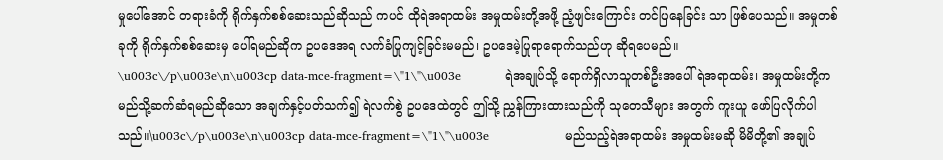မှုပေါ်အောင် တရားခံကို ရိုက်နှက်စစ်ဆေးသည်ဆိုသည် ကပင် ထိုရဲအရာထမ်း အမှုထမ်းတို့အဖို့ ညံ့ဖျင်းကြောင်း တင်ပြနေခြင်း သာ ဖြစ်ပေသည်။ အမှုတစ်ခုကို ရိုက်နှက်စစ်ဆေးမှ ပေါ်ရမည်ဆိုက ဥပဒေအရ လက်ခံပြုကျင့်ခြင်းမမည်၊ ဥပဒေမဲ့ပြုရာရောက်သည်ဟု ဆိုရပေမည်။          \u003c\/p\u003e\n\u003cp data-mce-fragment=\"1\"\u003e           ရဲအချုပ်သို့ ရောက်ရှိလာသူတစ်ဦးအပေါ် ရဲအရာထမ်း၊ အမှုထမ်းတို့က မည်သို့ဆက်ဆံရမည်ဆိုသော အချက်နှင့်ပတ်သက်၍ ရဲလက်စွဲ ဥပဒေထဲတွင် ဤသို့ ညွှန်ကြားထားသည်ကို သုတေသီများ အတွက် ကူးယူ ဖော်ပြလိုက်ပါသည်။\u003c\/p\u003e\n\u003cp data-mce-fragment=\"1\"\u003e                   မည်သည့်ရဲအရာထမ်း အမှုထမ်းမဆို မိမိတို့၏ အချုပ်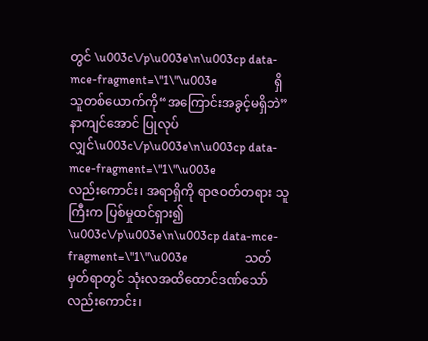တွင် \u003c\/p\u003e\n\u003cp data-mce-fragment=\"1\"\u003e                   ရှိသူတစ်ယောက်ကို“အကြောင်းအခွင့်မရှိဘဲ” နာကျင်အောင် ပြုလုပ်လျှင်\u003c\/p\u003e\n\u003cp data-mce-fragment=\"1\"\u003e                   လည်းကောင်း၊ အရာရှိကို ရာဇဝတ်တရား သူကြီးက ပြစ်မှုထင်ရှား၍ \u003c\/p\u003e\n\u003cp data-mce-fragment=\"1\"\u003e                   သတ်မှတ်ရာတွင် သုံးလအထိထောင်ဒဏ်သော်လည်းကောင်း၊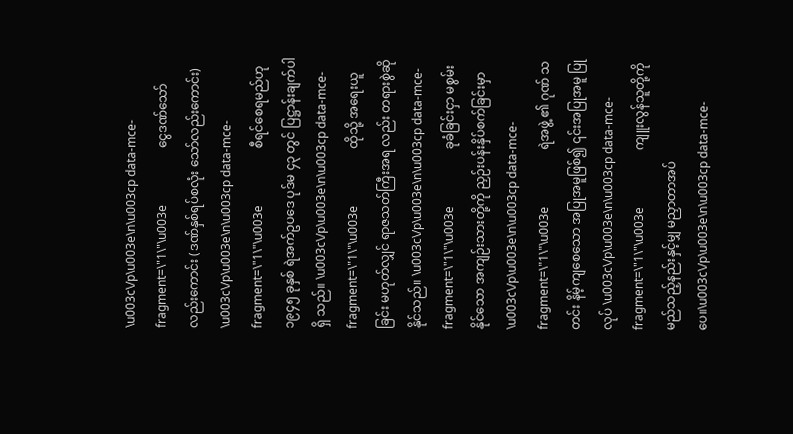\u003c\/p\u003e\n\u003cp data-mce-fragment=\"1\"\u003e                   ငွေဒဏ်သော်လည်းကောင်း (ဒဏ်နှစ်ရပ်စလုံး သော်လည်းကောင်း) \u003c\/p\u003e\n\u003cp data-mce-fragment=\"1\"\u003e                   စီရင်စေရမည်ဟု ၁၉၄၅ ခုနှစ် ရဲအက်ဥပဒေ ပုဒ်မ ၄၃ တွင် ပြဋ္ဌာန်းချက်ပါရှိ သည်။ \u003c\/p\u003e\n\u003cp data-mce-fragment=\"1\"\u003e                   ထိုသို့ အရေးယူခြင်း မဟုတ်လျှင် ရာဇသတ်ကြီးအရ လည်း တရားစွဲဆိုနိုင်သည်။ \u003c\/p\u003e\n\u003cp data-mce-fragment=\"1\"\u003e                   ခုခံခြင်းငှာ မစွမ်းနိုင်သော အကျဉ်းသားတို့ကို ညှဉ်းပန်းနှိပ်စက်ခြင်းမှာ \u003c\/p\u003e\n\u003cp data-mce-fragment=\"1\"\u003e                   ရဲအဖွဲ့ ၏ ဂုဏ် သတင်း နိမ့်ကျစေသော အပြုအမူဖြစ်၍ ၎င်းအပြုအမူ ပြုလုပ် \u003c\/p\u003e\n\u003cp data-mce-fragment=\"1\"\u003e                   ကျူးလွန်သူတို့ကို မည်သည့်နည်းနှင့်မျှ မညှာတာအပ်ပေ။\u003c\/p\u003e\n\u003cp data-mce-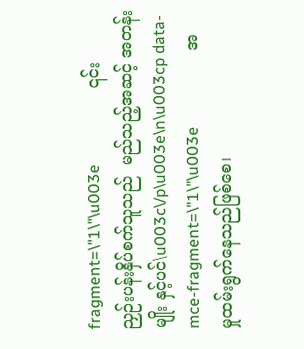fragment=\"1\"\u003e                   ၎င်း ညှဉ်းပန်းနှိပ်စက်သူသည်  မည်သည့်အဆင့် အတန်းမျိုး နှင့်ပင်\u003c\/p\u003e\n\u003cp data-mce-fragment=\"1\"\u003e                   အမှုထမ်းရွက်နေသည်ဖြစ်စေ၊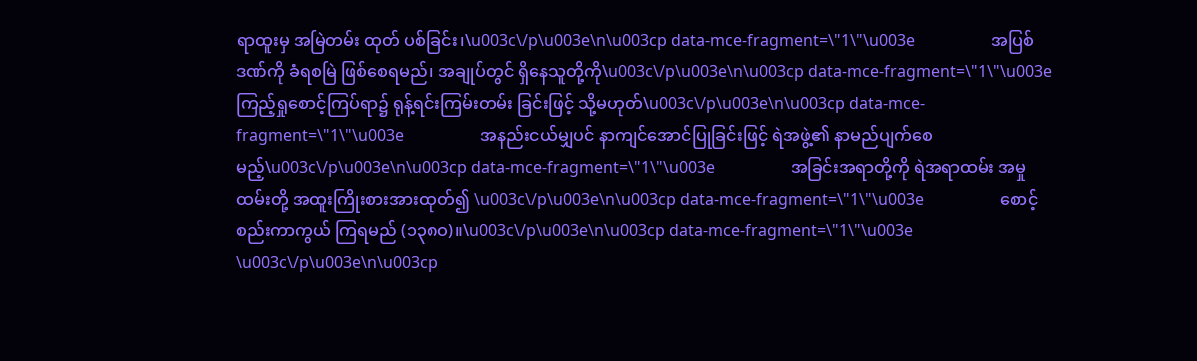ရာထူးမှ အမြဲတမ်း ထုတ် ပစ်ခြင်း၊\u003c\/p\u003e\n\u003cp data-mce-fragment=\"1\"\u003e                   အပြစ်ဒဏ်ကို ခံရစမြဲ ဖြစ်စေရမည်၊ အချုပ်တွင် ရှိနေသူတို့ကို\u003c\/p\u003e\n\u003cp data-mce-fragment=\"1\"\u003e                   ကြည့်ရှုစောင့်ကြပ်ရာ၌ ရုန့်ရင်းကြမ်းတမ်း ခြင်းဖြင့် သို့မဟုတ်\u003c\/p\u003e\n\u003cp data-mce-fragment=\"1\"\u003e                   အနည်းငယ်မျှပင် နာကျင်အောင်ပြုခြင်းဖြင့် ရဲအဖွဲ့၏ နာမည်ပျက်စေမည့်\u003c\/p\u003e\n\u003cp data-mce-fragment=\"1\"\u003e                   အခြင်းအရာတို့ကို ရဲအရာထမ်း အမှုထမ်းတို့ အထူးကြိုးစားအားထုတ်၍ \u003c\/p\u003e\n\u003cp data-mce-fragment=\"1\"\u003e                   စောင့်စည်းကာကွယ် ကြရမည် (၁၃၈ဝ)။\u003c\/p\u003e\n\u003cp data-mce-fragment=\"1\"\u003e \u003c\/p\u003e\n\u003cp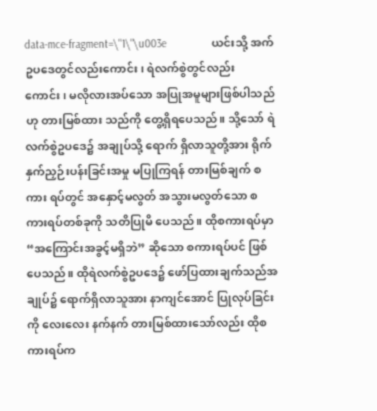data-mce-fragment=\"1\"\u003e               ယင်းသို့ အက်ဥပဒေတွင်လည်းကောင်း၊ ရဲလက်စွဲတွင်လည်း ကောင်း၊ မလိုလားအပ်သော အပြုအမူများဖြစ်ပါသည်ဟု တားမြစ်ထား သည်ကို တွေ့ရှိရပေသည်။ သို့သော် ရဲလက်စွဲဥပဒေ၌ အချုပ်သို့ ရောက် ရှိလာသူတို့အား ရိုက်နှက်ညှဉ်းပန်းခြင်းအမှု မပြုကြရန် တားမြစ်ချက် စကား ရပ်တွင် အနှောင့်မလွတ် အသွားမလွတ်သော စကားရပ်တစ်ခုကို သတိပြုမိ ပေသည်။ ထိုစကားရပ်မှာ “အကြောင်းအခွင့်မရှိဘဲ” ဆိုသော စကားရပ်ပင် ဖြစ်ပေသည်။ ထိုရဲလက်စွဲဥပဒေ၌ ဖော်ပြထားချက်သည်အချုပ်၌ ရောက်ရှိလာသူအား နာကျင်အောင် ပြုလုပ်ခြင်းကို လေးလေး နက်နက် တားမြစ်ထားသော်လည်း ထိုစကားရပ်က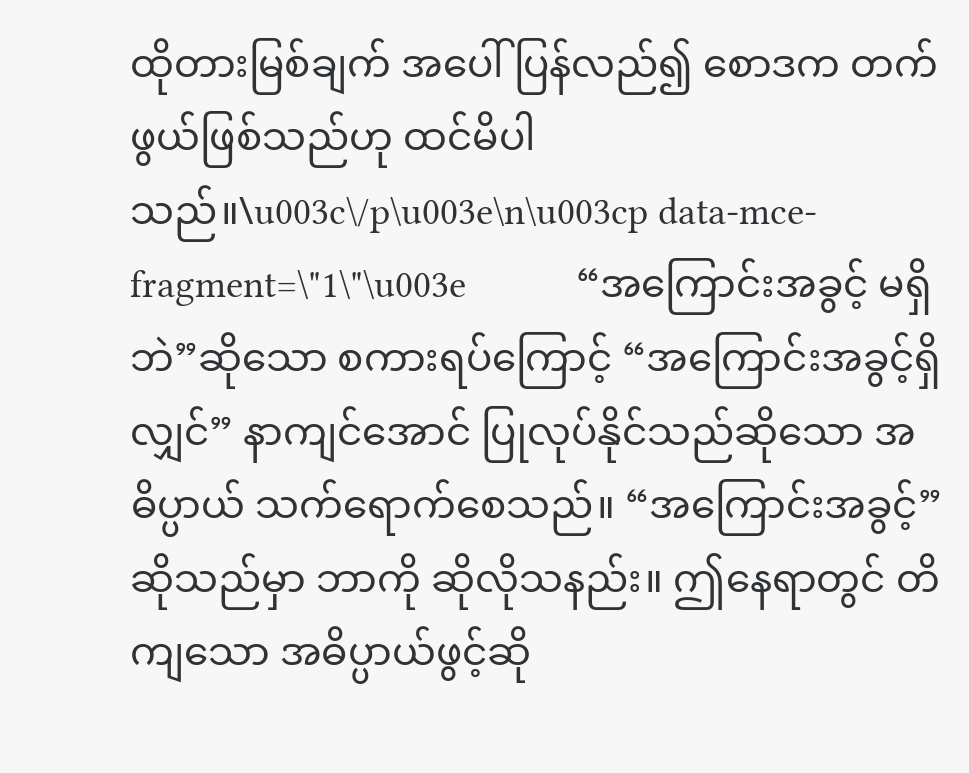ထိုတားမြစ်ချက် အပေါ် ပြန်လည်၍ စောဒက တက်ဖွယ်ဖြစ်သည်ဟု ထင်မိပါသည်။\u003c\/p\u003e\n\u003cp data-mce-fragment=\"1\"\u003e           “အကြောင်းအခွင့် မရှိဘဲ”ဆိုသော စကားရပ်ကြောင့် “အကြောင်းအခွင့်ရှိလျှင်” နာကျင်အောင် ပြုလုပ်နိုင်သည်ဆိုသော အဓိပ္ပာယ် သက်ရောက်စေသည်။ “အကြောင်းအခွင့်”ဆိုသည်မှာ ဘာကို ဆိုလိုသနည်း။ ဤနေရာတွင် တိကျသော အဓိပ္ပာယ်ဖွင့်ဆို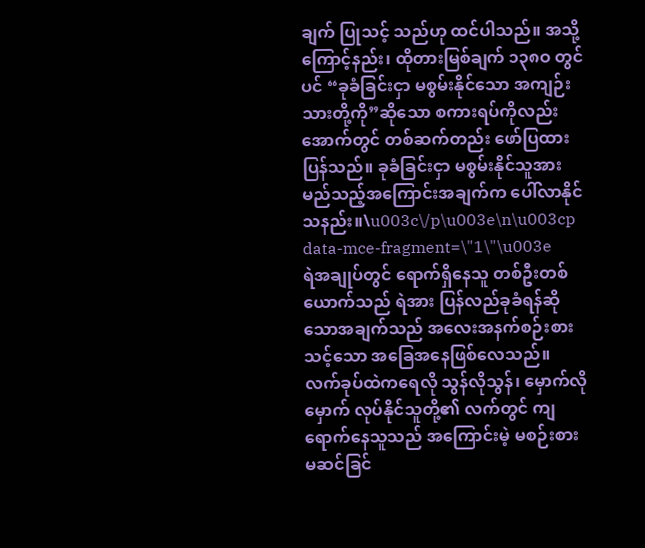ချက် ပြုသင့် သည်ဟု ထင်ပါသည်။ အသို့ကြောင့်နည်း၊ ထိုတားမြစ်ချက် ၁၃၈ဝ တွင်ပင် “ခုခံခြင်းငှာ မစွမ်းနိုင်သော အကျဉ်းသားတို့ကို”ဆိုသော စကားရပ်ကိုလည်း အောက်တွင် တစ်ဆက်တည်း ဖော်ပြထားပြန်သည်။ ခုခံခြင်းငှာ မစွမ်းနိုင်သူအား မည်သည့်အကြောင်းအချက်က ပေါ်လာနိုင် သနည်း။\u003c\/p\u003e\n\u003cp data-mce-fragment=\"1\"\u003e          ရဲအချုပ်တွင် ရောက်ရှိနေသူ တစ်ဦးတစ်ယောက်သည် ရဲအား ပြန်လည်ခုခံရန်ဆိုသောအချက်သည် အလေးအနက်စဉ်းစားသင့်သော အခြေအနေဖြစ်လေသည်။ လက်ခုပ်ထဲကရေလို သွန်လိုသွန်၊ မှောက်လို မှောက် လုပ်နိုင်သူတို့၏ လက်တွင် ကျရောက်နေသူသည် အကြောင်းမဲ့ မစဉ်းစားမဆင်ခြင်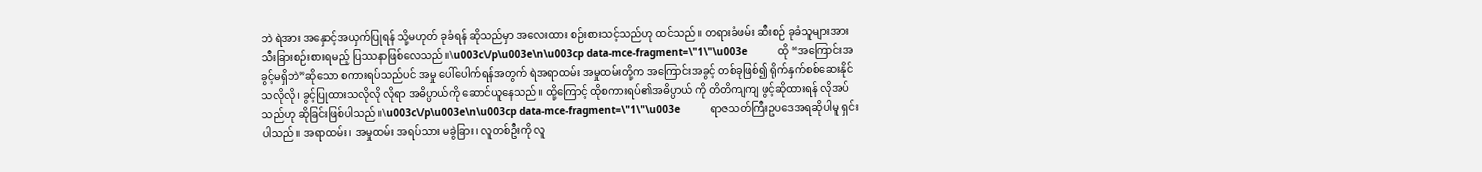ဘဲ ရဲအား အနှောင့်အယှက်ပြုရန် သို့မဟုတ် ခုခံရန် ဆိုသည်မှာ အလေးထား စဉ်းစားသင့်သည်ဟု ထင်သည်။ တရားခံဖမ်း ဆီးစဉ် ခုခံသူများအား သီးခြားစဉ်းစားရမည့် ပြဿနာဖြစ်လေသည်။\u003c\/p\u003e\n\u003cp data-mce-fragment=\"1\"\u003e          ထို “အကြောင်းအခွင့်မရှိဘဲ”ဆိုသော စကားရပ်သည်ပင် အမှု ပေါ်ပေါက်ရန်အတွက် ရဲအရာထမ်း အမှုထမ်းတို့က အကြောင်းအခွင့် တစ်ခုဖြစ်၍ ရိုက်နှက်စစ်ဆေးနိုင်သလိုလို၊ ခွင့်ပြုထားသလိုလို လိုရာ အဓိပ္ပာယ်ကို ဆောင်ယူနေသည်။ ထို့ကြောင့် ထိုစကားရပ်၏အဓိပ္ပာယ် ကို တိတိကျကျ ဖွင့်ဆိုထားရန် လိုအပ်သည်ဟု ဆိုခြင်းဖြစ်ပါသည်။\u003c\/p\u003e\n\u003cp data-mce-fragment=\"1\"\u003e          ရာဇသတ်ကြီးဥပဒေအရဆိုပါမူ ရှင်းပါသည်။ အရာထမ်း၊ အမှုထမ်း အရပ်သား မခွဲခြား၊ လူတစ်ဦးကို လူ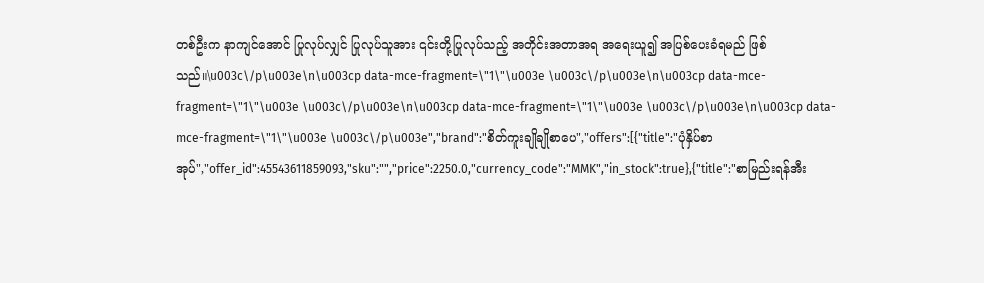တစ်ဦးက နာကျင်အောင် ပြုလုပ်လျှင် ပြုလုပ်သူအား ၎င်းတို့ပြုလုပ်သည့် အတိုင်းအတာအရ အရေးယူ၍ အပြစ်ပေးခံရမည် ဖြစ်သည်။\u003c\/p\u003e\n\u003cp data-mce-fragment=\"1\"\u003e \u003c\/p\u003e\n\u003cp data-mce-fragment=\"1\"\u003e \u003c\/p\u003e\n\u003cp data-mce-fragment=\"1\"\u003e \u003c\/p\u003e\n\u003cp data-mce-fragment=\"1\"\u003e \u003c\/p\u003e","brand":"စိတ်ကူးချိုချိုစာပေ","offers":[{"title":"ပုံနှိပ်စာအုပ်","offer_id":45543611859093,"sku":"","price":2250.0,"currency_code":"MMK","in_stock":true},{"title":"စာမြည်းရန်အီး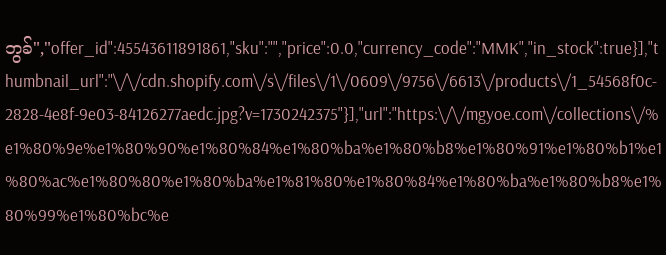ဘွခ်","offer_id":45543611891861,"sku":"","price":0.0,"currency_code":"MMK","in_stock":true}],"thumbnail_url":"\/\/cdn.shopify.com\/s\/files\/1\/0609\/9756\/6613\/products\/1_54568f0c-2828-4e8f-9e03-84126277aedc.jpg?v=1730242375"}],"url":"https:\/\/mgyoe.com\/collections\/%e1%80%9e%e1%80%90%e1%80%84%e1%80%ba%e1%80%b8%e1%80%91%e1%80%b1%e1%80%ac%e1%80%80%e1%80%ba%e1%81%80%e1%80%84%e1%80%ba%e1%80%b8%e1%80%99%e1%80%bc%e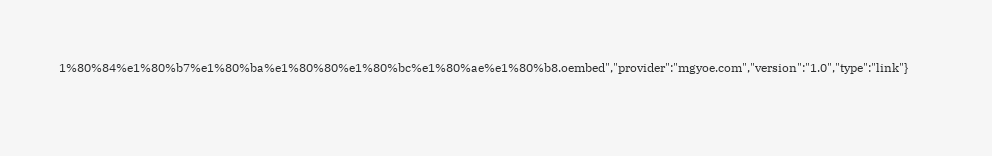1%80%84%e1%80%b7%e1%80%ba%e1%80%80%e1%80%bc%e1%80%ae%e1%80%b8.oembed","provider":"mgyoe.com","version":"1.0","type":"link"}